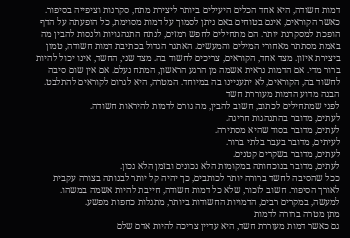דמות חשודה, היא אחד הכלים היעילים ביותר ליצירת מתח, סקרנות וציפייה בסיפור. כאשר הקוראים, אינם בטוחים באם ניתן לסמוך על דמות מסוימת, כל הופעתה על הדף הופכת למסקרנת יותר. הם מתחילים לחפש רמזים, לנתח התנהגויות ולנסות להבין מה באמת מסתתר מאחורי המילים והמעשים. האתגר הגדול בכתיבת דמות חשודה, טמון ביצירת איזון. מצד אחד, הקוראים, צריכים לחשוד בה. מצד שני, החשד, אינו יכול להיות ברור מדי. אם הדמות נראית אשמה מן הרגע הראשון, המתח נעלם. אם אין שום סיבה לחשוד בה, הקוראים, לא יתעניינו בה במיוחד. המטרה, היא לגרום לקוראים להתלבט.
הבנה מדוע הדמות מעוררת חשד
לפני שמתחילים לכתוב, חשוב להבין, מה גורם לדמות להיראות חשודה.
לעתים, מדובר בהתנהגות חריגה.
לעתים, מדובר בסוד שהיא מסתירה.
לעיתים, מדובר בעבר בלתי ברור.
לעתים, מדובר בשקרים קטנים.
לעתים, מדובר בנוכחותה במקומות הלא נכונים ובזמן הלא נכון.
ככל שהסיבה לחשד ברורה יותר לכותבים, כך יהיה קל יותר לבנותה בצורה עקבית לאורך הסיפור. חשוב לזכור, שלא כל דמות חשודה, חייבת להיות אשמה במשהו. למעשה, במקרים רבים, הדמויות החשודות ביותר, מתגלות כחפות מפשע.
מתן מטרה ברורה לדמות
גם כאשר דמות מעוררת חשד, היא עדיין צריכה להיות אדם שלם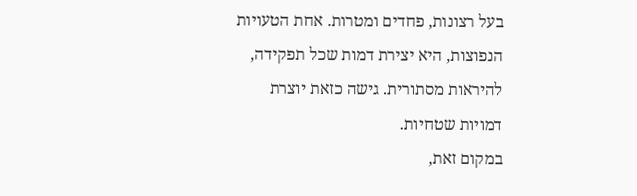בעל רצונות, פחדים ומטרות. אחת הטעויות הנפוצות, היא יצירת דמות שכל תפקידה, להיראות מסתורית. גישה כזאת יוצרת דמויות שטחיות.
במקום זאת,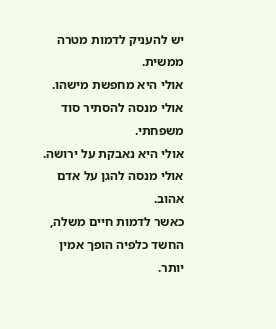יש להעניק לדמות מטרה ממשית.
אולי היא מחפשת מישהו.
אולי מנסה להסתיר סוד משפחתי.
אולי היא נאבקת על ירושה.
אולי מנסה להגן על אדם אהוב.
כאשר לדמות חיים משלה, החשד כלפיה הופך אמין יותר.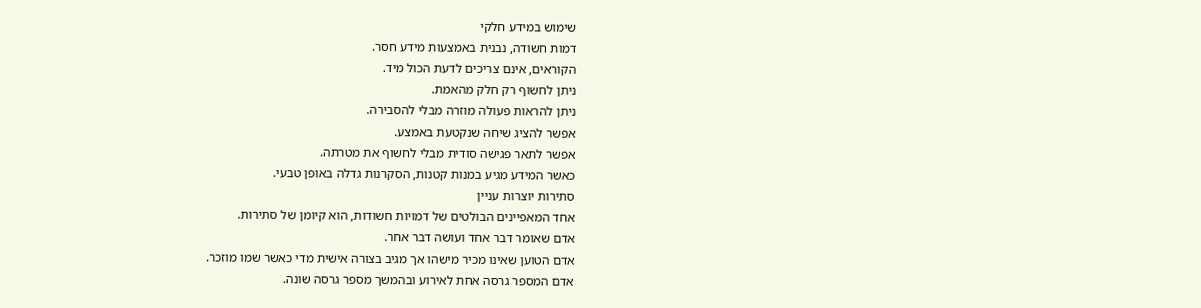שימוש במידע חלקי
דמות חשודה, נבנית באמצעות מידע חסר.
הקוראים, אינם צריכים לדעת הכול מיד.
ניתן לחשוף רק חלק מהאמת.
ניתן להראות פעולה מוזרה מבלי להסבירה.
אפשר להציג שיחה שנקטעת באמצע.
אפשר לתאר פגישה סודית מבלי לחשוף את מטרתה.
כאשר המידע מגיע במנות קטנות, הסקרנות גדלה באופן טבעי.
סתירות יוצרות עניין
אחד המאפיינים הבולטים של דמויות חשודות, הוא קיומן של סתירות.
אדם שאומר דבר אחד ועושה דבר אחר.
אדם הטוען שאינו מכיר מישהו אך מגיב בצורה אישית מדי כאשר שמו מוזכר.
אדם המספר גרסה אחת לאירוע ובהמשך מספר גרסה שונה.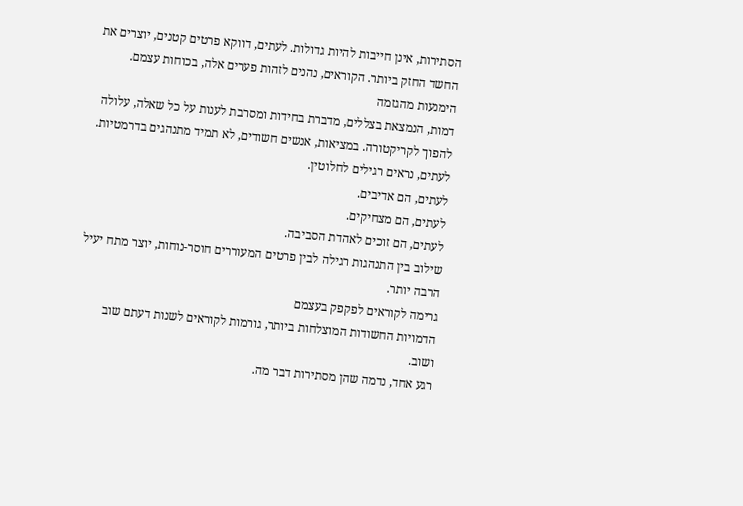הסתירות, אינן חייבות להיות גדולות. לעתים, דווקא פרטים קטנים, יוצרים את החשד החזק ביותר. הקוראים, נהנים לזהות פערים אלה, בכוחות עצמם.
הימנעות מהגזמה
דמות, הנמצאת בצללים, מדברת בחידות ומסרבת לענות על כל שאלה, עלולה להפוך לקריקטורה. במציאות, אנשים חשודים, לא תמיד מתנהגים בדרמטיות.
לעתים, נראים רגילים לחלוטין.
לעתים, הם אדיבים.
לעתים, הם מצחיקים.
לעתים, הם זוכים לאהדת הסביבה.
שילוב בין התנהגות רגילה לבין פרטים המעוררים חוסר-נוחות, יוצר מתח יעיל הרבה יותר.
גרימה לקוראים לפקפק בעצמם
הדמויות החשודות המוצלחות ביותר, גורמות לקוראים לשנות דעתם שוב ושוב.
רגע אחד, נדמה שהן מסתירות דבר מה.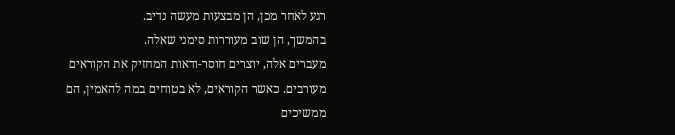רגע לאחר מכן, הן מבצעות מעשה נדיב.
בהמשך, הן שוב מעוררות סימני שאלה.
מעברים אלה, יוצרים חוסר-ודאות המחזיק את הקוראים מעורבים. כאשר הקוראים, לא בטוחים במה להאמין, הם ממשיכים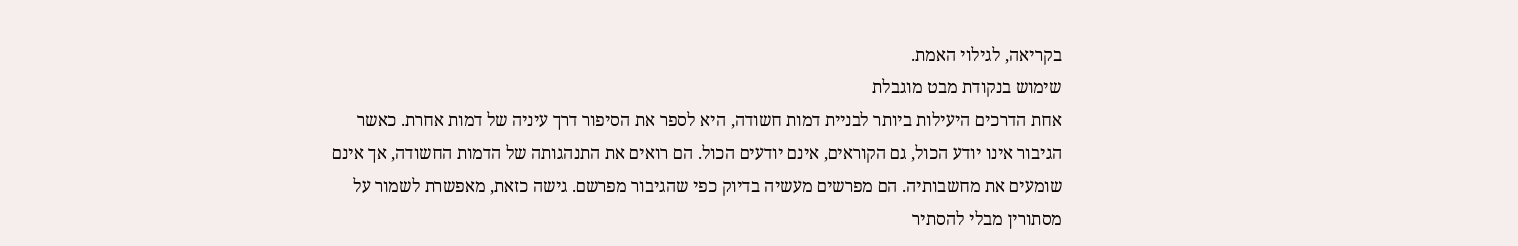בקריאה, לגילוי האמת.
שימוש בנקודת מבט מוגבלת
אחת הדרכים היעילות ביותר לבניית דמות חשודה, היא לספר את הסיפור דרך עיניה של דמות אחרת. כאשר הגיבור אינו יודע הכול, גם הקוראים, אינם יודעים הכול. הם רואים את התנהגותה של הדמות החשודה, אך אינם שומעים את מחשבותיה. הם מפרשים מעשיה בדיוק כפי שהגיבור מפרשם. גישה כזאת, מאפשרת לשמור על מסתורין מבלי להסתיר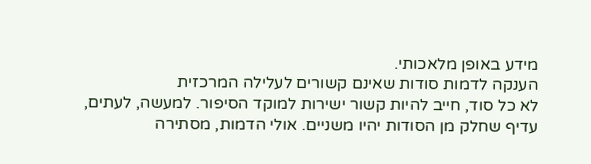מידע באופן מלאכותי.
הענקה לדמות סודות שאינם קשורים לעלילה המרכזית
לא כל סוד, חייב להיות קשור ישירות למוקד הסיפור. למעשה, לעתים, עדיף שחלק מן הסודות יהיו משניים. אולי הדמות, מסתירה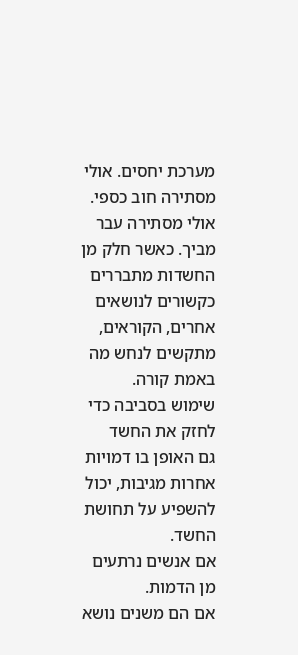מערכת יחסים. אולי מסתירה חוב כספי. אולי מסתירה עבר מביך. כאשר חלק מן החשדות מתבררים כקשורים לנושאים אחרים, הקוראים, מתקשים לנחש מה באמת קורה.
שימוש בסביבה כדי לחזק את החשד
גם האופן בו דמויות אחרות מגיבות, יכול להשפיע על תחושת החשד.
אם אנשים נרתעים מן הדמות.
אם הם משנים נושא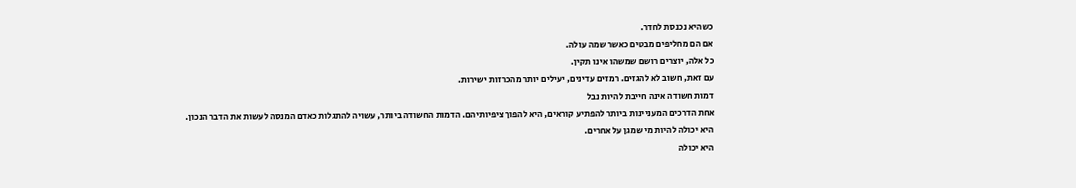כשהיא נכנסת לחדר.
אם הם מחליפים מבטים כאשר שמה עולה.
כל אלה, יוצרים רושם שמשהו אינו תקין.
עם זאת, חשוב לא להגזים. רמזים עדינים, יעילים יותר מהכרזות ישירות.
דמות חשודה אינה חייבת להיות נבל
אחת הדרכים המעניינות ביותר להפתיע קוראים, היא להפוך ציפיותיהם. הדמות החשודה ביותר, עשויה להתגלות כאדם המנסה לעשות את הדבר הנכון.
היא יכולה להיות מי שמגן על אחרים.
היא יכולה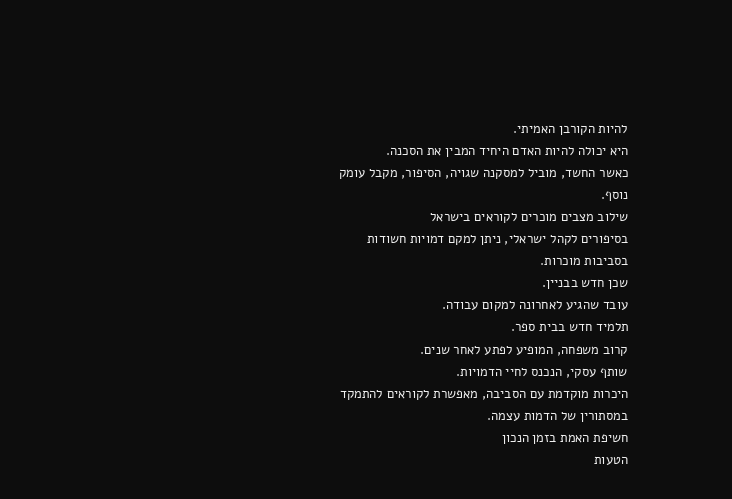להיות הקורבן האמיתי.
היא יכולה להיות האדם היחיד המבין את הסכנה.
כאשר החשד, מוביל למסקנה שגויה, הסיפור, מקבל עומק נוסף.
שילוב מצבים מוכרים לקוראים בישראל
בסיפורים לקהל ישראלי, ניתן למקם דמויות חשודות בסביבות מוכרות.
שכן חדש בבניין.
עובד שהגיע לאחרונה למקום עבודה.
תלמיד חדש בבית ספר.
קרוב משפחה, המופיע לפתע לאחר שנים.
שותף עסקי, הנכנס לחיי הדמויות.
היכרות מוקדמת עם הסביבה, מאפשרת לקוראים להתמקד במסתורין של הדמות עצמה.
חשיפת האמת בזמן הנכון
הטעות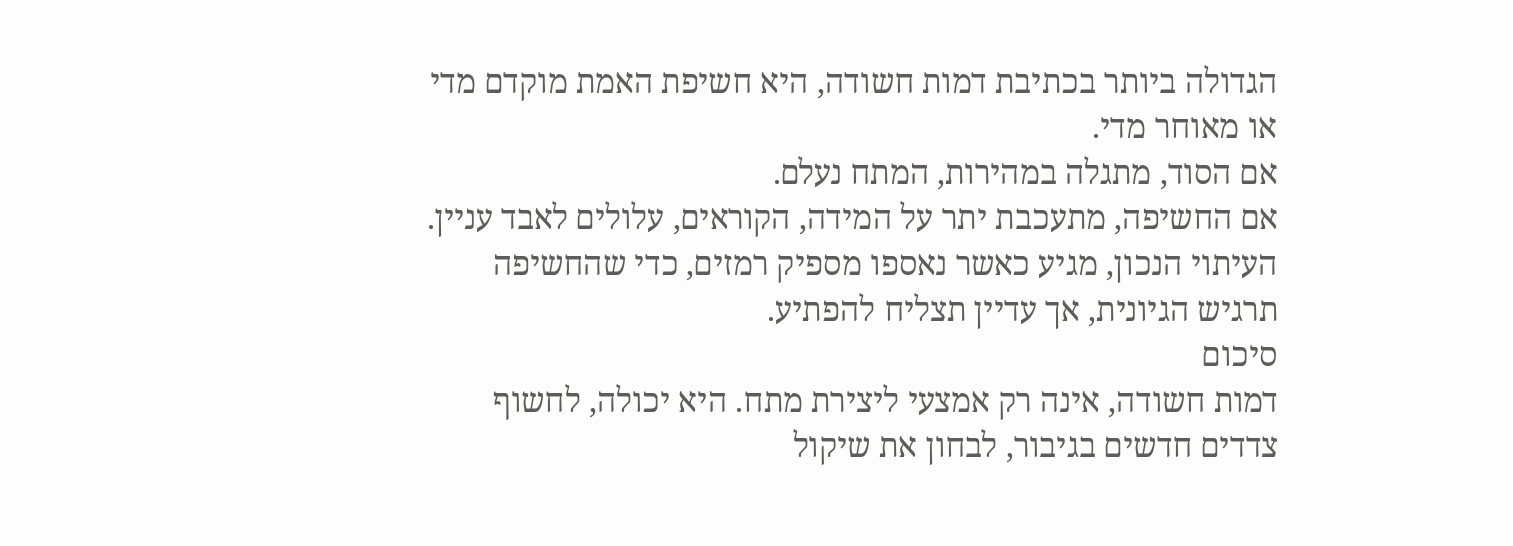הגדולה ביותר בכתיבת דמות חשודה, היא חשיפת האמת מוקדם מדי או מאוחר מדי.
אם הסוד, מתגלה במהירות, המתח נעלם.
אם החשיפה, מתעכבת יתר על המידה, הקוראים, עלולים לאבד עניין.
העיתוי הנכון, מגיע כאשר נאספו מספיק רמזים, כדי שהחשיפה תרגיש הגיונית, אך עדיין תצליח להפתיע.
סיכום
דמות חשודה, אינה רק אמצעי ליצירת מתח. היא יכולה, לחשוף צדדים חדשים בגיבור, לבחון את שיקול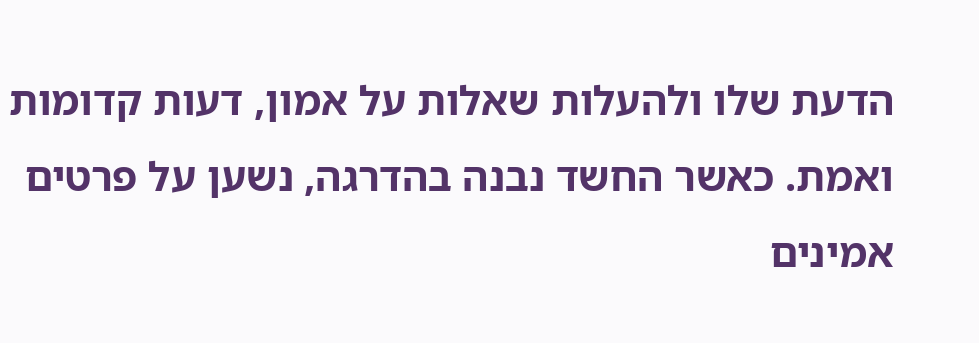הדעת שלו ולהעלות שאלות על אמון, דעות קדומות ואמת. כאשר החשד נבנה בהדרגה, נשען על פרטים אמינים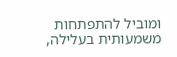ומוביל להתפתחות משמעותית בעלילה,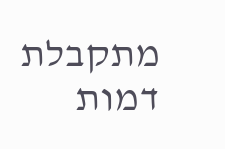מתקבלת דמות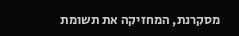מסקרנת, המחזיקה את תשומת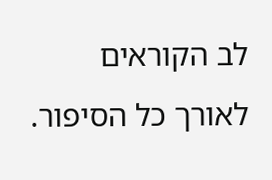לב הקוראים לאורך כל הסיפור.